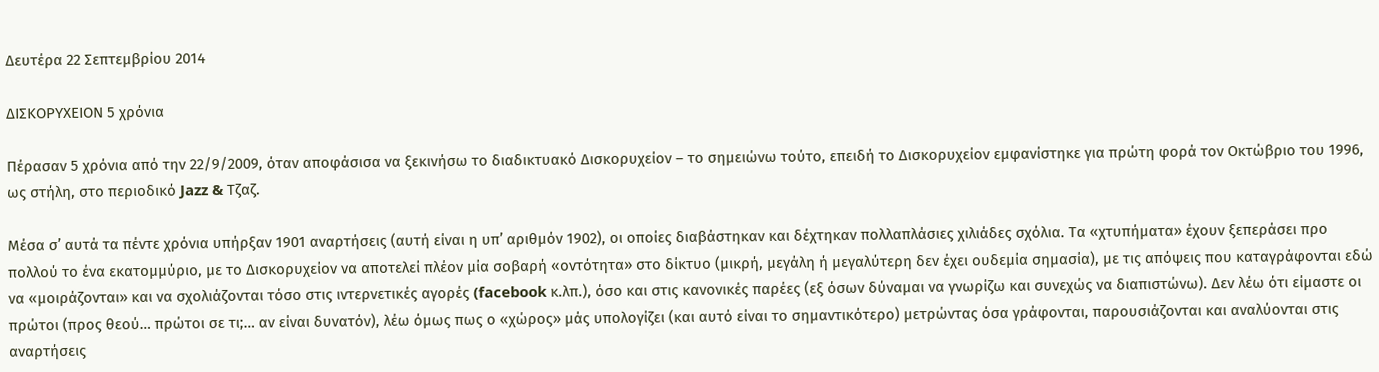Δευτέρα 22 Σεπτεμβρίου 2014

ΔΙΣΚΟΡΥΧΕΙΟΝ 5 χρόνια

Πέρασαν 5 χρόνια από την 22/9/2009, όταν αποφάσισα να ξεκινήσω το διαδικτυακό Δισκορυχείον – το σημειώνω τούτο, επειδή το Δισκορυχείον εμφανίστηκε για πρώτη φορά τον Οκτώβριο του 1996, ως στήλη, στο περιοδικό Jazz & Τζαζ.

Μέσα σ’ αυτά τα πέντε χρόνια υπήρξαν 1901 αναρτήσεις (αυτή είναι η υπ’ αριθμόν 1902), οι οποίες διαβάστηκαν και δέχτηκαν πολλαπλάσιες χιλιάδες σχόλια. Τα «χτυπήματα» έχουν ξεπεράσει προ πολλού το ένα εκατομμύριο, με το Δισκορυχείον να αποτελεί πλέον μία σοβαρή «οντότητα» στο δίκτυο (μικρή, μεγάλη ή μεγαλύτερη δεν έχει ουδεμία σημασία), με τις απόψεις που καταγράφονται εδώ να «μοιράζονται» και να σχολιάζονται τόσο στις ιντερνετικές αγορές (facebook κ.λπ.), όσο και στις κανονικές παρέες (εξ όσων δύναμαι να γνωρίζω και συνεχώς να διαπιστώνω). Δεν λέω ότι είμαστε οι πρώτοι (προς θεού… πρώτοι σε τι;… αν είναι δυνατόν), λέω όμως πως ο «χώρος» μάς υπολογίζει (και αυτό είναι το σημαντικότερο) μετρώντας όσα γράφονται, παρουσιάζονται και αναλύονται στις αναρτήσεις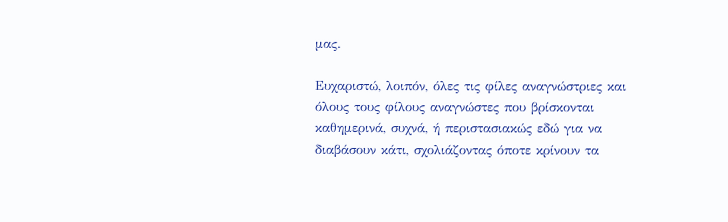μας.

Ευχαριστώ, λοιπόν, όλες τις φίλες αναγνώστριες και όλους τους φίλους αναγνώστες που βρίσκονται καθημερινά, συχνά, ή περιστασιακώς εδώ για να διαβάσουν κάτι, σχολιάζοντας όποτε κρίνουν τα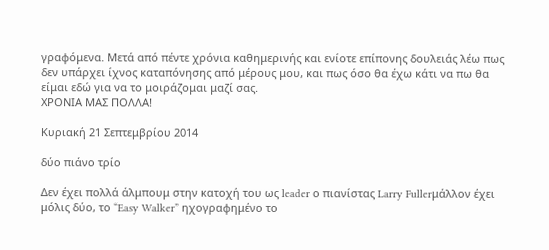γραφόμενα. Μετά από πέντε χρόνια καθημερινής και ενίοτε επίπονης δουλειάς λέω πως δεν υπάρχει ίχνος καταπόνησης από μέρους μου, και πως όσο θα έχω κάτι να πω θα είμαι εδώ για να το μοιράζομαι μαζί σας.
ΧΡΟΝΙΑ ΜΑΣ ΠΟΛΛΑ!

Κυριακή 21 Σεπτεμβρίου 2014

δύο πιάνο τρίο

Δεν έχει πολλά άλμπουμ στην κατοχή του ως leader ο πιανίστας Larry Fullerμάλλον έχει μόλις δύο, το “Easy Walker” ηχογραφημένο το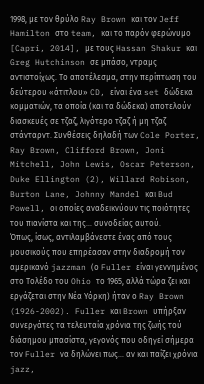1998, με τον θρύλο Ray Brown και τον Jeff Hamilton στο team, και το παρόν φερώνυμο [Capri, 2014], με τους Hassan Shakur και Greg Hutchinson σε μπάσο, ντραμς αντιστοίχως. Το αποτέλεσμα, στην περίπτωση του δεύτερου «άτιτλου» CD, είναι ένα set δώδεκα κομματιών, τα οποία (και τα δώδεκα) αποτελούν διασκευές σε τζαζ, λιγότερο τζαζ ή μη τζαζ στάνταρντ. Συνθέσεις δηλαδή των Cole Porter, Ray Brown, Clifford Brown, Joni Mitchell, John Lewis, Oscar Peterson, Duke Ellington (2), Willard Robison, Burton Lane, Johnny Mandel και Bud Powell, οι οποίες αναδεικνύουν τις ποιότητες του πιανίστα και της… συνοδείας αυτού.
Όπως, ίσως, αντιλαμβάνεστε ένας από τους μουσικούς που επηρέασαν στην διαδρομή τον αμερικανό jazzman (ο Fuller είναι γεννημένος στο Τολέδο του Ohio το 1965, αλλά τώρα ζει και εργάζεται στην Νέα Υόρκη) ήταν ο Ray Brown (1926-2002). Fuller και Brown υπήρξαν συνεργάτες τα τελευταία χρόνια της ζωής τού διάσημου μπασίστα, γεγονός που οδηγεί σήμερα τον Fuller να δηλώνει πως… αν και παίζει χρόνια jazz,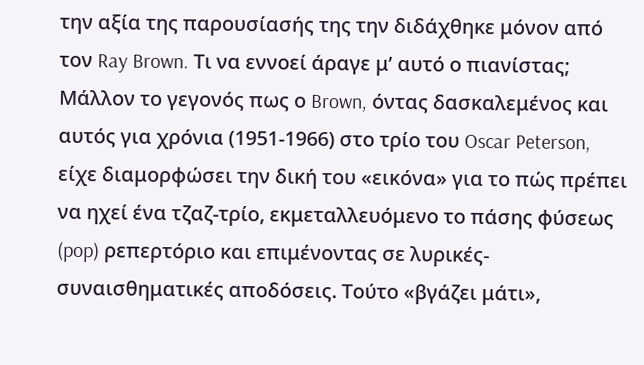την αξία της παρουσίασής της την διδάχθηκε μόνον από τον Ray Brown. Τι να εννοεί άραγε μ’ αυτό ο πιανίστας; Μάλλον το γεγονός πως ο Brown, όντας δασκαλεμένος και αυτός για χρόνια (1951-1966) στο τρίο του Oscar Peterson, είχε διαμορφώσει την δική του «εικόνα» για το πώς πρέπει να ηχεί ένα τζαζ-τρίο, εκμεταλλευόμενο το πάσης φύσεως (pop) ρεπερτόριο και επιμένοντας σε λυρικές-συναισθηματικές αποδόσεις. Τούτο «βγάζει μάτι»,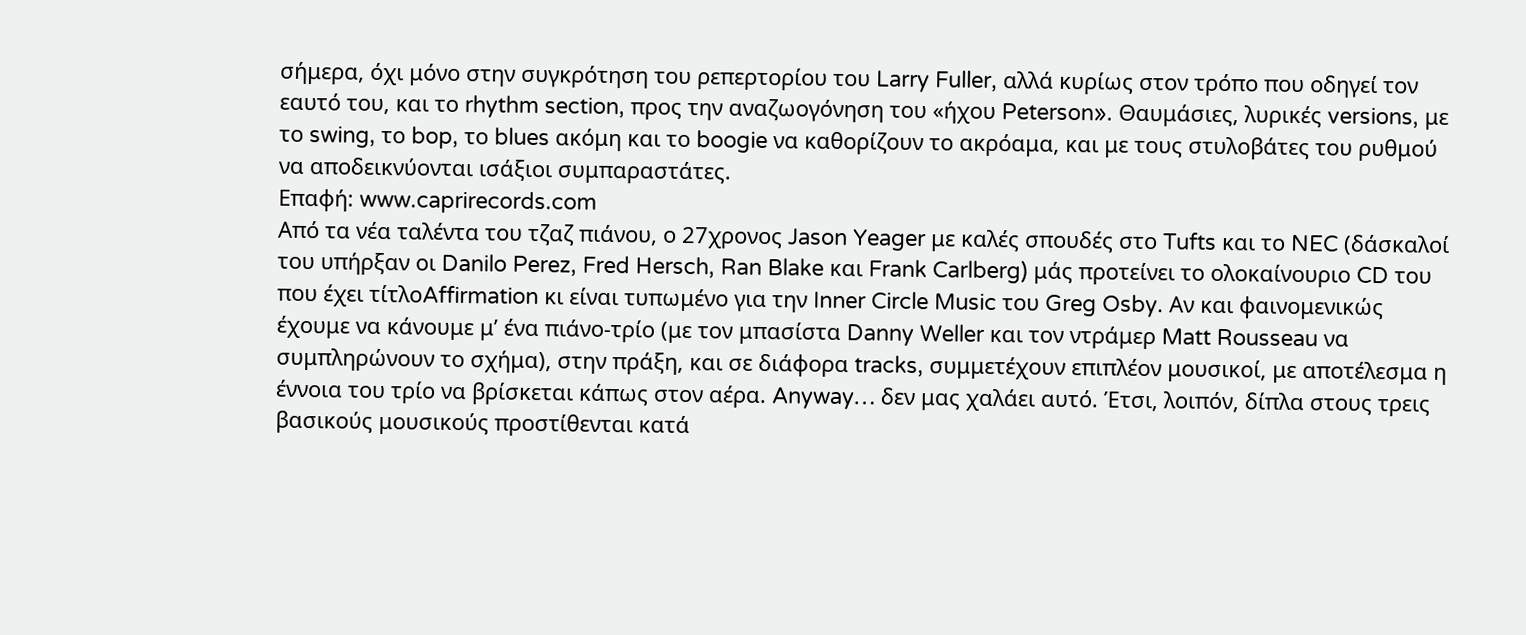σήμερα, όχι μόνο στην συγκρότηση του ρεπερτορίου του Larry Fuller, αλλά κυρίως στον τρόπο που οδηγεί τον εαυτό του, και το rhythm section, προς την αναζωογόνηση του «ήχου Peterson». Θαυμάσιες, λυρικές versions, με το swing, το bop, το blues ακόμη και το boogie να καθορίζουν το ακρόαμα, και με τους στυλοβάτες του ρυθμού να αποδεικνύονται ισάξιοι συμπαραστάτες.
Επαφή: www.caprirecords.com
Από τα νέα ταλέντα του τζαζ πιάνου, ο 27χρονος Jason Yeager με καλές σπουδές στο Tufts και το NEC (δάσκαλοί του υπήρξαν οι Danilo Perez, Fred Hersch, Ran Blake και Frank Carlberg) μάς προτείνει το ολοκαίνουριο CD του που έχει τίτλοAffirmation κι είναι τυπωμένο για την Inner Circle Music του Greg Osby. Αν και φαινομενικώς έχουμε να κάνουμε μ’ ένα πιάνο-τρίο (με τον μπασίστα Danny Weller και τον ντράμερ Matt Rousseau να συμπληρώνουν το σχήμα), στην πράξη, και σε διάφορα tracks, συμμετέχουν επιπλέον μουσικοί, με αποτέλεσμα η έννοια του τρίο να βρίσκεται κάπως στον αέρα. Anyway… δεν μας χαλάει αυτό. Έτσι, λοιπόν, δίπλα στους τρεις βασικούς μουσικούς προστίθενται κατά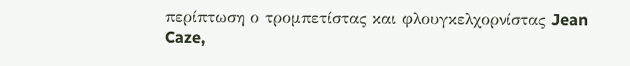περίπτωση ο τρομπετίστας και φλουγκελχορνίστας Jean Caze,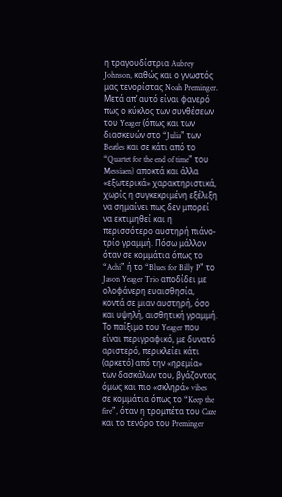η τραγουδίστρια Aubrey Johnson, καθώς και ο γνωστός μας τενορίστας Noah Preminger. Μετά απ’ αυτό είναι φανερό πως ο κύκλος των συνθέσεων του Yeager (όπως και των διασκευών στο “Julia” των Beatles και σε κάτι από το “Quartet for the end of time” του Messiaen) αποκτά και άλλα «εξωτερικά» χαρακτηριστικά, χωρίς η συγκεκριμένη εξέλιξη να σημαίνει πως δεν μπορεί να εκτιμηθεί και η περισσότερο αυστηρή πιάνο-τρίο γραμμή. Πόσω μάλλον όταν σε κομμάτια όπως το “Achi” ή το “Blues for Billy P” το Jason Yeager Trio αποδίδει με ολοφάνερη ευαισθησία, κοντά σε μιαν αυστηρή, όσο και υψηλή, αισθητική γραμμή. Το παίξιμο του Yeager που είναι περιγραφικό, με δυνατό αριστερό, περικλείει κάτι (αρκετό) από την «ηρεμία» των δασκάλων του, βγάζοντας όμως και πιο «σκληρά» vibes σε κομμάτια όπως το “Keep the fire”, όταν η τρομπέτα του Caze και το τενόρο του Preminger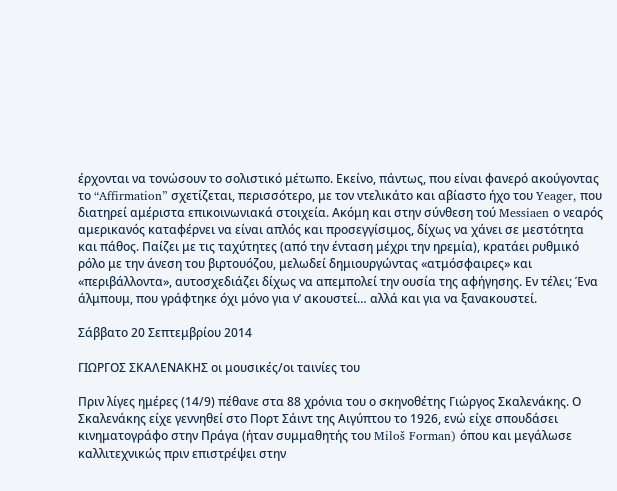έρχονται να τονώσουν το σολιστικό μέτωπο. Εκείνο, πάντως, που είναι φανερό ακούγοντας το “Affirmation” σχετίζεται, περισσότερο, με τον ντελικάτο και αβίαστο ήχο του Yeager, που διατηρεί αμέριστα επικοινωνιακά στοιχεία. Ακόμη και στην σύνθεση τού Messiaen ο νεαρός αμερικανός καταφέρνει να είναι απλός και προσεγγίσιμος, δίχως να χάνει σε μεστότητα και πάθος. Παίζει με τις ταχύτητες (από την ένταση μέχρι την ηρεμία), κρατάει ρυθμικό ρόλο με την άνεση του βιρτουόζου, μελωδεί δημιουργώντας «ατμόσφαιρες» και «περιβάλλοντα», αυτοσχεδιάζει δίχως να απεμπολεί την ουσία της αφήγησης. Εν τέλει; Ένα άλμπουμ, που γράφτηκε όχι μόνο για ν’ ακουστεί… αλλά και για να ξανακουστεί.

Σάββατο 20 Σεπτεμβρίου 2014

ΓΙΩΡΓΟΣ ΣΚΑΛΕΝΑΚΗΣ οι μουσικές/οι ταινίες του

Πριν λίγες ημέρες (14/9) πέθανε στα 88 χρόνια του ο σκηνοθέτης Γιώργος Σκαλενάκης. Ο Σκαλενάκης είχε γεννηθεί στο Πορτ Σάιντ της Αιγύπτου το 1926, ενώ είχε σπουδάσει κινηματογράφο στην Πράγα (ήταν συμμαθητής του Miloš Forman) όπου και μεγάλωσε καλλιτεχνικώς πριν επιστρέψει στην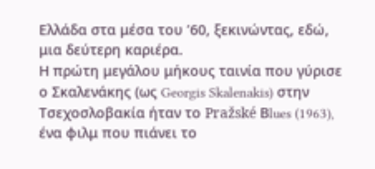Ελλάδα στα μέσα του ’60, ξεκινώντας, εδώ, μια δεύτερη καριέρα.
Η πρώτη μεγάλου μήκους ταινία που γύρισε ο Σκαλενάκης (ως Georgis Skalenakis) στην Τσεχοσλοβακία ήταν το Pražské Βlues (1963), ένα φιλμ που πιάνει το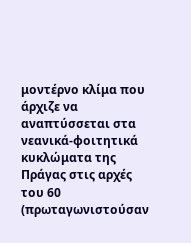μοντέρνο κλίμα που άρχιζε να αναπτύσσεται στα νεανικά-φοιτητικά κυκλώματα της Πράγας στις αρχές του 60 (πρωταγωνιστούσαν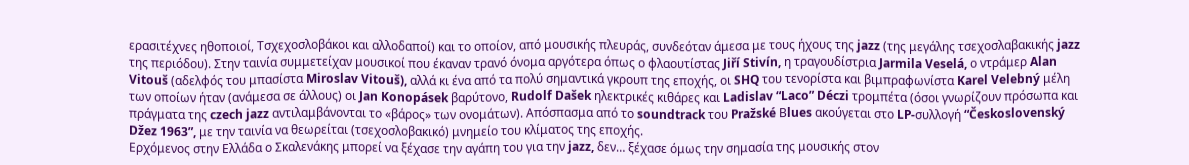ερασιτέχνες ηθοποιοί, Τσχεχοσλοβάκοι και αλλοδαποί) και το οποίον, από μουσικής πλευράς, συνδεόταν άμεσα με τους ήχους της jazz (της μεγάλης τσεχοσλαβακικής jazz της περιόδου). Στην ταινία συμμετείχαν μουσικοί που έκαναν τρανό όνομα αργότερα όπως ο φλαουτίστας Jiří Stivín, η τραγουδίστρια Jarmila Veselá, ο ντράμερ Alan Vitouš (αδελφός του μπασίστα Miroslav Vitouš), αλλά κι ένα από τα πολύ σημαντικά γκρουπ της εποχής, οι SHQ του τενορίστα και βιμπραφωνίστα Karel Velebný μέλη των οποίων ήταν (ανάμεσα σε άλλους) οι Jan Konopásek βαρύτονο, Rudolf Dašek ηλεκτρικές κιθάρες και Ladislav “Laco” Déczi τρομπέτα (όσοι γνωρίζουν πρόσωπα και πράγματα της czech jazz αντιλαμβάνονται το «βάρος» των ονομάτων). Απόσπασμα από το soundtrack του Pražské Βlues ακούγεται στο LP-συλλογή “Československý Džez 1963”, με την ταινία να θεωρείται (τσεχοσλοβακικό) μνημείο του κλίματος της εποχής.
Ερχόμενος στην Ελλάδα ο Σκαλενάκης μπορεί να ξέχασε την αγάπη του για την jazz, δεν… ξέχασε όμως την σημασία της μουσικής στον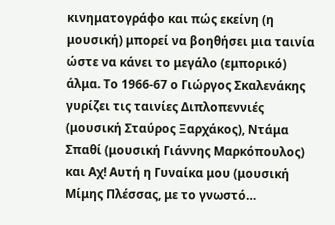κινηματογράφο και πώς εκείνη (η μουσική) μπορεί να βοηθήσει μια ταινία ώστε να κάνει το μεγάλο (εμπορικό) άλμα. Το 1966-67 ο Γιώργος Σκαλενάκης γυρίζει τις ταινίες Διπλοπεννιές (μουσική Σταύρος Ξαρχάκος), Ντάμα Σπαθί (μουσική Γιάννης Μαρκόπουλος) και Αχ! Αυτή η Γυναίκα μου (μουσική Μίμης Πλέσσας, με το γνωστό…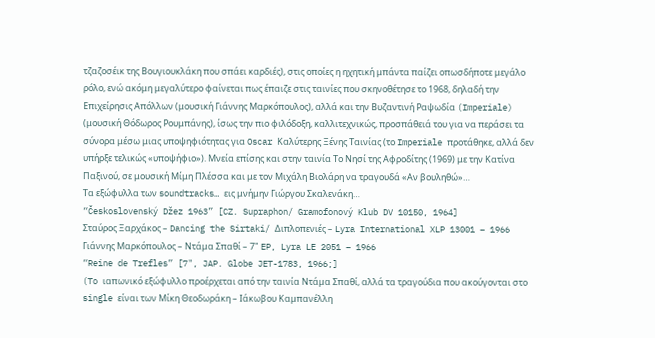τζαζοσέικ της Βουγιουκλάκη που σπάει καρδιές), στις οποίες η ηχητική μπάντα παίζει οπωσδήποτε μεγάλο ρόλο, ενώ ακόμη μεγαλύτερο φαίνεται πως έπαιζε στις ταινίες που σκηνοθέτησε το 1968, δηλαδή την Επιχείρησις Απόλλων (μουσική Γιάννης Μαρκόπουλος), αλλά και την Βυζαντινή Ραψωδία (Imperiale) (μουσική Θόδωρος Ρουμπάνης), ίσως την πιο φιλόδοξη, καλλιτεχνικώς, προσπάθειά του για να περάσει τα σύνορα μέσω μιας υποψηφιότητας για Oscar Καλύτερης Ξένης Ταινίας (το Imperiale προτάθηκε, αλλά δεν υπήρξε τελικώς «υποψήφιο»). Μνεία επίσης και στην ταινία Το Νησί της Αφροδίτης (1969) με την Κατίνα Παξινού, σε μουσική Μίμη Πλέσσα και με τον Μιχάλη Βιολάρη να τραγουδά «Αν βουληθώ»…
Τα εξώφυλλα των soundtracks… εις μνήμην Γιώργου Σκαλενάκη…
“Československý Džez 1963” [CZ. Supraphon/ Gramofonový Klub DV 10150, 1964]
Σταύρος Ξαρχάκος – Dancing the Sirtaki/ Διπλοπενιές – Lyra International XLP 13001 – 1966
Γιάννης Μαρκόπουλος – Ντάμα Σπαθί – 7" EP, Lyra LE 2051 – 1966
“Reine de Trefles” [7", JAP. Globe JET-1783, 1966;]
(To ιαπωνικό εξώφυλλο προέρχεται από την ταινία Ντάμα Σπαθί, αλλά τα τραγούδια που ακούγονται στο single είναι των Μίκη Θεοδωράκη – Ιάκωβου Καμπανέλλη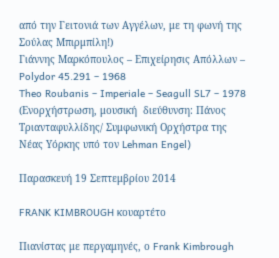από την Γειτονιά των Αγγέλων, με τη φωνή της Σούλας Μπιρμπίλη!)
Γιάννης Μαρκόπουλος – Επιχείρησις Απόλλων – Polydor 45.291 – 1968
Theo Roubanis – Imperiale – Seagull SL7 – 1978
(Ενορχήστρωση, μουσική  διεύθυνση: Πάνος Τριανταφυλλίδης/ Συμφωνική Ορχήστρα της Νέας Υόρκης υπό τον Lehman Engel)

Παρασκευή 19 Σεπτεμβρίου 2014

FRANK KIMBROUGH κουαρτέτο

Πιανίστας με περγαμηνές, ο Frank Kimbrough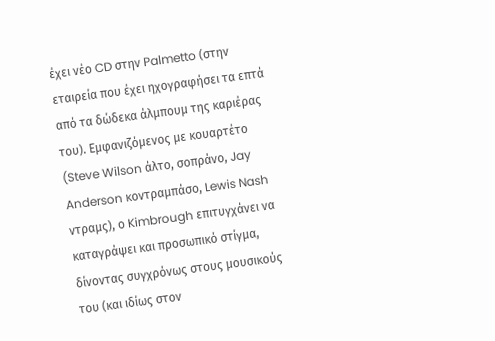έχει νέο CD στην Palmetto (στην εταιρεία που έχει ηχογραφήσει τα επτά από τα δώδεκα άλμπουμ της καριέρας του). Εμφανιζόμενος με κουαρτέτο (Steve Wilson άλτο, σοπράνο, Jay Anderson κοντραμπάσο, Lewis Nash ντραμς), ο Kimbrough επιτυγχάνει να καταγράψει και προσωπικό στίγμα, δίνοντας συγχρόνως στους μουσικούς του (και ιδίως στον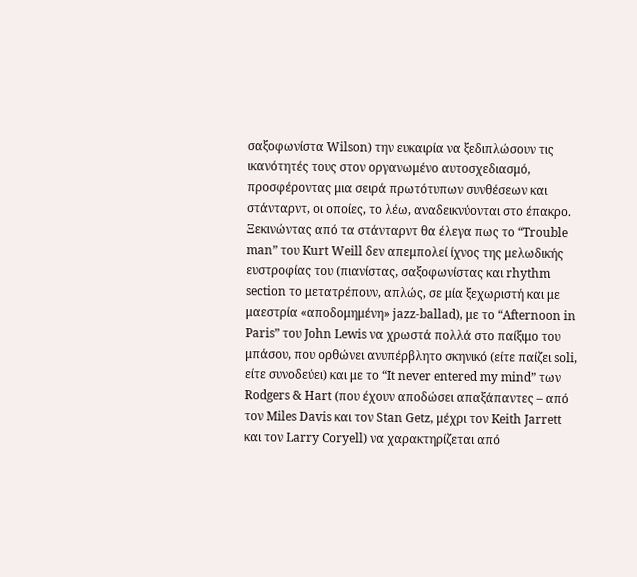σαξοφωνίστα Wilson) την ευκαιρία να ξεδιπλώσουν τις ικανότητές τους στον οργανωμένο αυτοσχεδιασμό, προσφέροντας μια σειρά πρωτότυπων συνθέσεων και στάνταρντ, οι οποίες, το λέω, αναδεικνύονται στο έπακρο. Ξεκινώντας από τα στάνταρντ θα έλεγα πως το “Trouble man” του Kurt Weill δεν απεμπολεί ίχνος της μελωδικής ευστροφίας του (πιανίστας, σαξοφωνίστας και rhythm section το μετατρέπουν, απλώς, σε μία ξεχωριστή και με μαεστρία «αποδομημένη» jazz-ballad), με το “Afternoon in Paris” του John Lewis να χρωστά πολλά στο παίξιμο του μπάσου, που ορθώνει ανυπέρβλητο σκηνικό (είτε παίζει soli, είτε συνοδεύει) και με το “It never entered my mind” των Rodgers & Hart (που έχουν αποδώσει απαξάπαντες – από τον Miles Davis και τον Stan Getz, μέχρι τον Keith Jarrett και τον Larry Coryell) να χαρακτηρίζεται από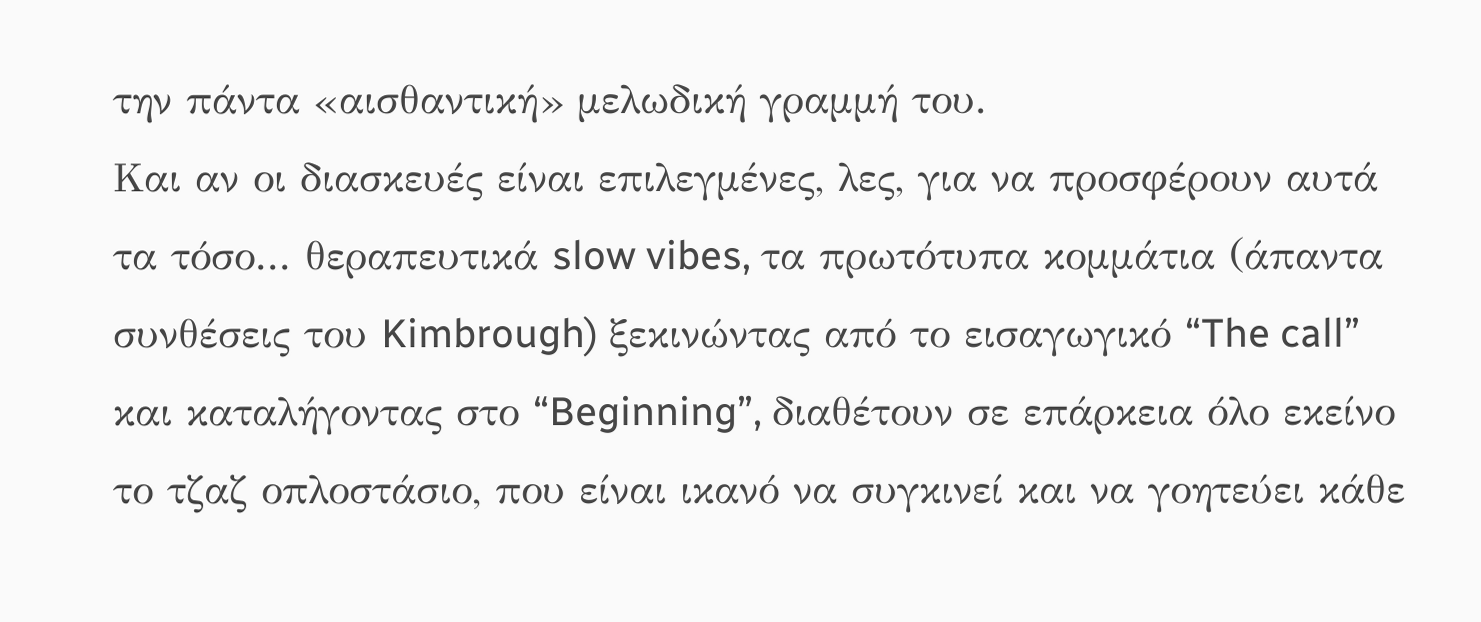την πάντα «αισθαντική» μελωδική γραμμή του.
Και αν οι διασκευές είναι επιλεγμένες, λες, για να προσφέρουν αυτά τα τόσο... θεραπευτικά slow vibes, τα πρωτότυπα κομμάτια (άπαντα συνθέσεις του Kimbrough) ξεκινώντας από το εισαγωγικό “The call” και καταλήγοντας στο “Beginning”, διαθέτουν σε επάρκεια όλο εκείνο το τζαζ οπλοστάσιο, που είναι ικανό να συγκινεί και να γοητεύει κάθε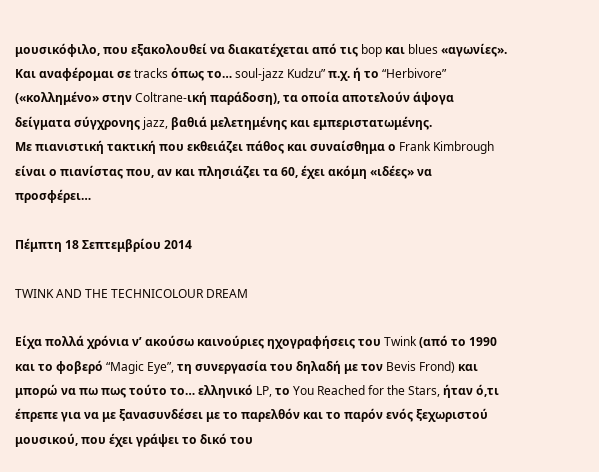μουσικόφιλο, που εξακολουθεί να διακατέχεται από τις bop και blues «αγωνίες». Και αναφέρομαι σε tracks όπως το… soul-jazz Kudzu” π.χ. ή το “Herbivore” («κολλημένο» στην Coltrane-ική παράδοση), τα οποία αποτελούν άψογα δείγματα σύγχρονης jazz, βαθιά μελετημένης και εμπεριστατωμένης.
Με πιανιστική τακτική που εκθειάζει πάθος και συναίσθημα ο Frank Kimbrough είναι ο πιανίστας που, αν και πλησιάζει τα 60, έχει ακόμη «ιδέες» να προσφέρει…

Πέμπτη 18 Σεπτεμβρίου 2014

TWINK AND THE TECHNICOLOUR DREAM

Είχα πολλά χρόνια ν’ ακούσω καινούριες ηχογραφήσεις του Twink (από το 1990 και το φοβερό “Magic Eye”, τη συνεργασία του δηλαδή με τον Bevis Frond) και μπορώ να πω πως τούτο το… ελληνικό LP, το You Reached for the Stars, ήταν ό,τι έπρεπε για να με ξανασυνδέσει με το παρελθόν και το παρόν ενός ξεχωριστού μουσικού, που έχει γράψει το δικό του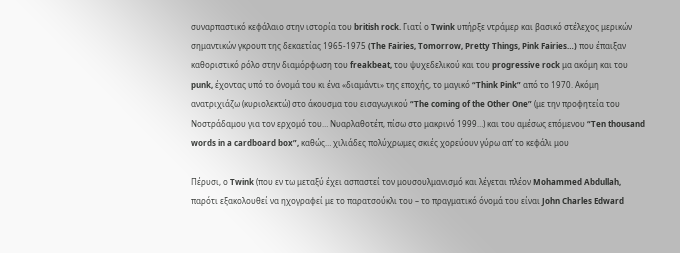συναρπαστικό κεφάλαιο στην ιστορία του british rock. Γιατί ο Twink υπήρξε ντράμερ και βασικό στέλεχος μερικών σημαντικών γκρουπ της δεκαετίας 1965-1975 (The Fairies, Tomorrow, Pretty Things, Pink Fairies…) που έπαιξαν καθοριστικό ρόλο στην διαμόρφωση του freakbeat, του ψυχεδελικού και του progressive rock μα ακόμη και του punk, έχοντας υπό το όνομά του κι ένα «διαμάντι» της εποχής, το μαγικό “Think Pink” από το 1970. Ακόμη ανατριχιάζω (κυριολεκτώ) στο άκουσμα του εισαγωγικού “The coming of the Other One” (με την προφητεία του Νοστράδαμου για τον ερχομό του… Νυαρλαθοτέπ, πίσω στο μακρινό 1999…) και του αμέσως επόμενου “Ten thousand words in a cardboard box”, καθώς… χιλιάδες πολύχρωμες σκιές χορεύουν γύρω απ’ το κεφάλι μου

Πέρυσι, ο Twink (που εν τω μεταξύ έχει ασπαστεί τον μουσουλμανισμό και λέγεται πλέον Mohammed Abdullah, παρότι εξακολουθεί να ηχογραφεί με το παρατσούκλι του – το πραγματικό όνομά του είναι John Charles Edward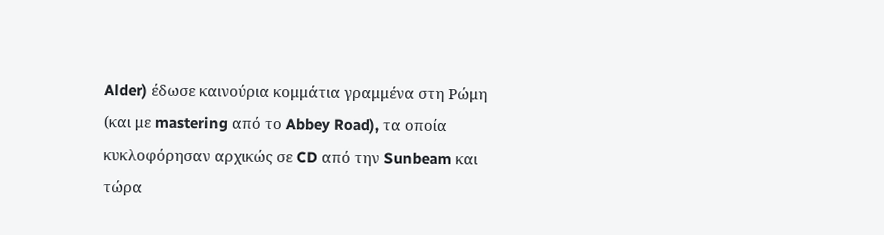Alder) έδωσε καινούρια κομμάτια γραμμένα στη Ρώμη (και με mastering από το Abbey Road), τα οποία κυκλοφόρησαν αρχικώς σε CD από την Sunbeam και τώρα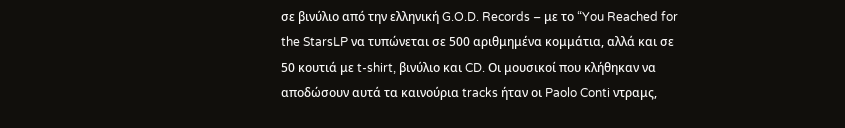σε βινύλιο από την ελληνική G.O.D. Records – με το “You Reached for the StarsLP να τυπώνεται σε 500 αριθμημένα κομμάτια, αλλά και σε 50 κουτιά με t-shirt, βινύλιο και CD. Οι μουσικοί που κλήθηκαν να αποδώσουν αυτά τα καινούρια tracks ήταν οι Paolo Conti ντραμς,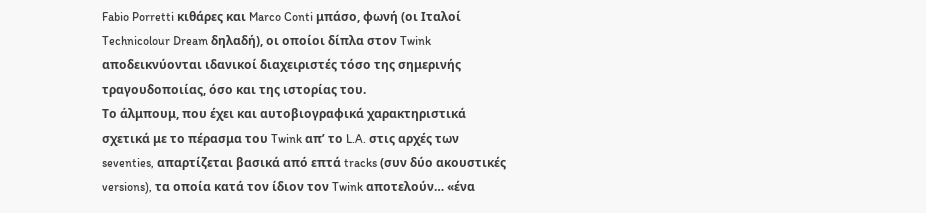Fabio Porretti κιθάρες και Marco Conti μπάσο, φωνή (οι Ιταλοί Technicolour Dream δηλαδή), οι οποίοι δίπλα στον Twink αποδεικνύονται ιδανικοί διαχειριστές τόσο της σημερινής τραγουδοποιίας, όσο και της ιστορίας του.
Το άλμπουμ, που έχει και αυτοβιογραφικά χαρακτηριστικά σχετικά με το πέρασμα του Twink απ’ το L.A. στις αρχές των seventies, απαρτίζεται βασικά από επτά tracks (συν δύο ακουστικές versions), τα οποία κατά τον ίδιον τον Twink αποτελούν… «ένα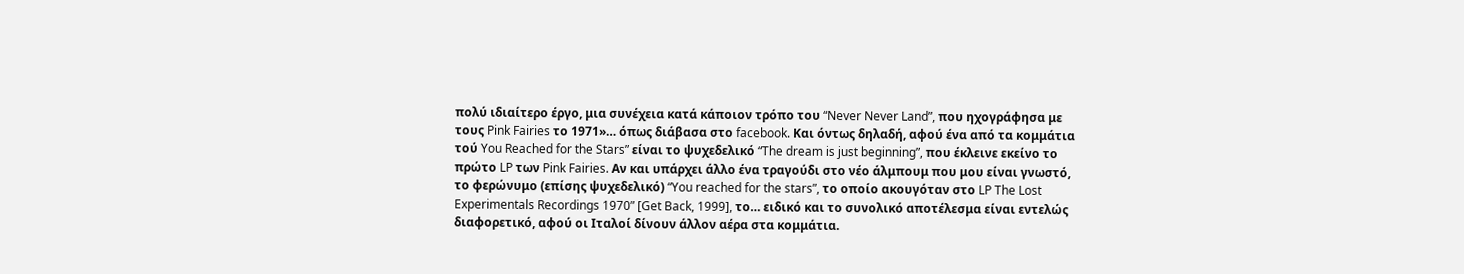πολύ ιδιαίτερο έργο, μια συνέχεια κατά κάποιον τρόπο του “Never Never Land”, που ηχογράφησα με τους Pink Fairies το 1971»… όπως διάβασα στο facebook. Και όντως δηλαδή, αφού ένα από τα κομμάτια τού You Reached for the Stars” είναι το ψυχεδελικό “The dream is just beginning”, που έκλεινε εκείνο το πρώτο LP των Pink Fairies. Αν και υπάρχει άλλο ένα τραγούδι στο νέο άλμπουμ που μου είναι γνωστό, το φερώνυμο (επίσης ψυχεδελικό) “You reached for the stars”, το οποίο ακουγόταν στο LP The Lost Experimentals Recordings 1970” [Get Back, 1999], το… ειδικό και το συνολικό αποτέλεσμα είναι εντελώς διαφορετικό, αφού οι Ιταλοί δίνουν άλλον αέρα στα κομμάτια.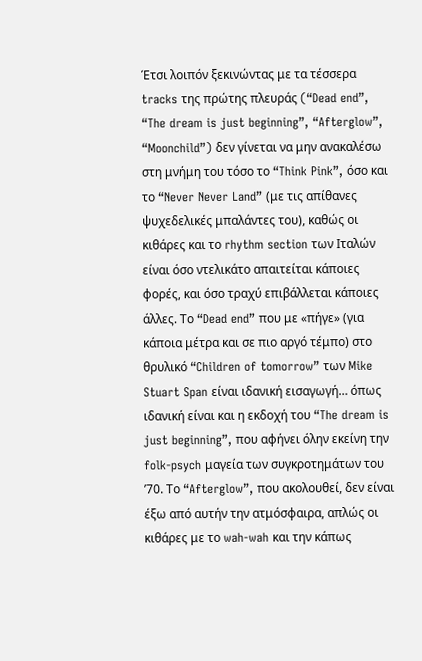Έτσι λοιπόν ξεκινώντας με τα τέσσερα tracks της πρώτης πλευράς (“Dead end”, “The dream is just beginning”, “Afterglow”, “Moonchild”) δεν γίνεται να μην ανακαλέσω στη μνήμη του τόσο το “Think Pink”, όσο και το “Never Never Land” (με τις απίθανες ψυχεδελικές μπαλάντες του), καθώς οι κιθάρες και το rhythm section των Ιταλών είναι όσο ντελικάτο απαιτείται κάποιες φορές, και όσο τραχύ επιβάλλεται κάποιες άλλες. Το “Dead end” που με «πήγε» (για κάποια μέτρα και σε πιο αργό τέμπο) στο θρυλικό “Children of tomorrow” των Mike Stuart Span είναι ιδανική εισαγωγή… όπως ιδανική είναι και η εκδοχή του “The dream is just beginning”, που αφήνει όλην εκείνη την folk-psych μαγεία των συγκροτημάτων του ’70. Το “Afterglow”, που ακολουθεί, δεν είναι έξω από αυτήν την ατμόσφαιρα, απλώς οι κιθάρες με το wah-wah και την κάπως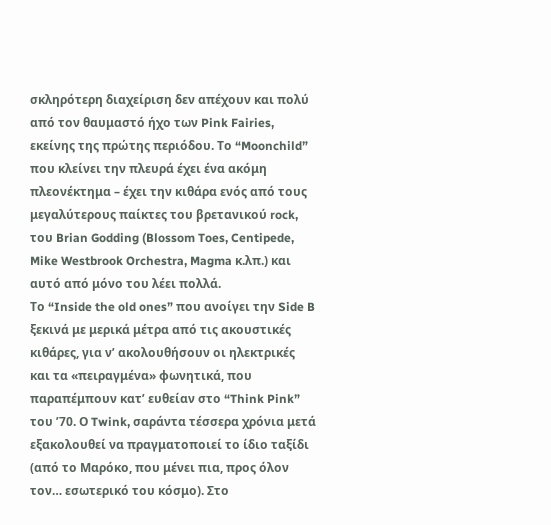σκληρότερη διαχείριση δεν απέχουν και πολύ από τον θαυμαστό ήχο των Pink Fairies, εκείνης της πρώτης περιόδου. Το “Moonchild” που κλείνει την πλευρά έχει ένα ακόμη πλεονέκτημα – έχει την κιθάρα ενός από τους μεγαλύτερους παίκτες του βρετανικού rock, του Brian Godding (Blossom Toes, Centipede, Mike Westbrook Orchestra, Magma κ.λπ.) και αυτό από μόνο του λέει πολλά.
Το “Inside the old ones” που ανοίγει την Side B ξεκινά με μερικά μέτρα από τις ακουστικές κιθάρες, για ν’ ακολουθήσουν οι ηλεκτρικές και τα «πειραγμένα» φωνητικά, που παραπέμπουν κατ’ ευθείαν στο “Think Pink” του ’70. Ο Twink, σαράντα τέσσερα χρόνια μετά εξακολουθεί να πραγματοποιεί το ίδιο ταξίδι (από το Μαρόκο, που μένει πια, προς όλον τον… εσωτερικό του κόσμο). Στο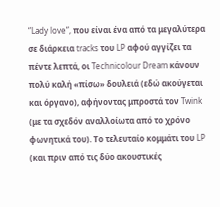“Lady love”, που είναι ένα από τα μεγαλύτερα σε διάρκεια tracks του LP αφού αγγίζει τα πέντε λεπτά, οι Technicolour Dream κάνουν πολύ καλή «πίσω» δουλειά (εδώ ακούγεται και όργανο), αφήνοντας μπροστά τον Twink (με τα σχεδόν αναλλοίωτα από το χρόνο φωνητικά του). Το τελευταίο κομμάτι του LP (και πριν από τις δύο ακουστικές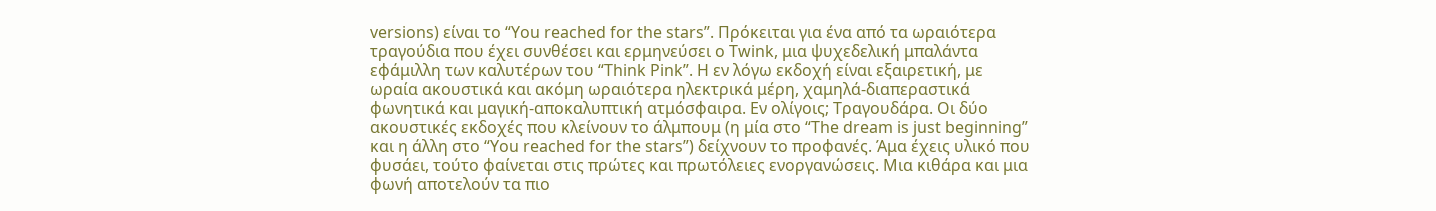versions) είναι το “You reached for the stars”. Πρόκειται για ένα από τα ωραιότερα τραγούδια που έχει συνθέσει και ερμηνεύσει ο Twink, μια ψυχεδελική μπαλάντα εφάμιλλη των καλυτέρων του “Think Pink”. Η εν λόγω εκδοχή είναι εξαιρετική, με ωραία ακουστικά και ακόμη ωραιότερα ηλεκτρικά μέρη, χαμηλά-διαπεραστικά φωνητικά και μαγική-αποκαλυπτική ατμόσφαιρα. Εν ολίγοις; Τραγουδάρα. Οι δύο ακουστικές εκδοχές που κλείνουν το άλμπουμ (η μία στο “The dream is just beginning” και η άλλη στο “You reached for the stars”) δείχνουν το προφανές. Άμα έχεις υλικό που φυσάει, τούτο φαίνεται στις πρώτες και πρωτόλειες ενοργανώσεις. Μια κιθάρα και μια φωνή αποτελούν τα πιο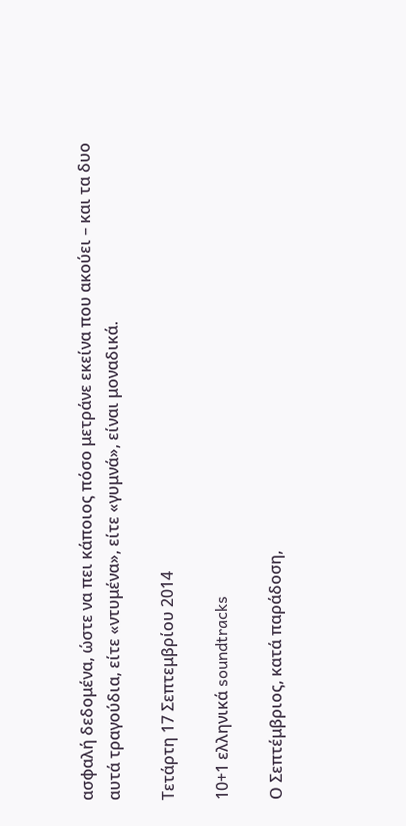ασφαλή δεδομένα, ώστε να πει κάποιος πόσο μετράνε εκείνα που ακούει – και τα δυο αυτά τραγούδια, είτε «ντυμένα», είτε «γυμνά», είναι μοναδικά.

Τετάρτη 17 Σεπτεμβρίου 2014

10+1 ελληνικά soundtracks

Ο Σεπτέμβριος, κατά παράδοση,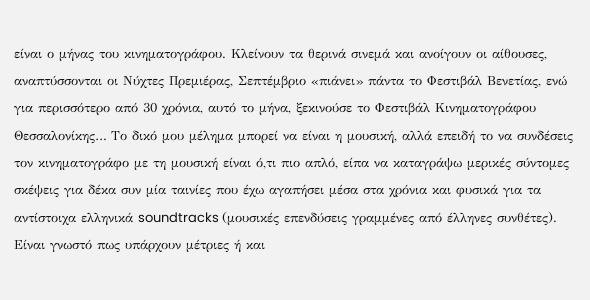είναι ο μήνας του κινηματογράφου. Κλείνουν τα θερινά σινεμά και ανοίγουν οι αίθουσες, αναπτύσσονται οι Νύχτες Πρεμιέρας, Σεπτέμβριο «πιάνει» πάντα το Φεστιβάλ Βενετίας, ενώ για περισσότερο από 30 χρόνια, αυτό το μήνα, ξεκινούσε το Φεστιβάλ Κινηματογράφου Θεσσαλονίκης… Το δικό μου μέλημα μπορεί να είναι η μουσική, αλλά επειδή το να συνδέσεις τον κινηματογράφο με τη μουσική είναι ό,τι πιο απλό, είπα να καταγράψω μερικές σύντομες σκέψεις για δέκα συν μία ταινίες που έχω αγαπήσει μέσα στα χρόνια και φυσικά για τα αντίστοιχα ελληνικά soundtracks (μουσικές επενδύσεις γραμμένες από έλληνες συνθέτες).
Είναι γνωστό πως υπάρχουν μέτριες ή και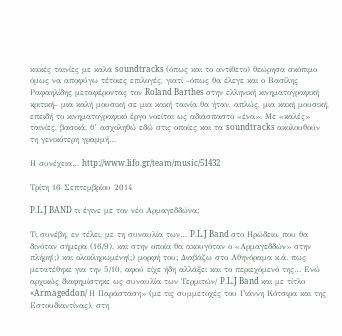κακές ταινίες με καλά soundtracks (όπως και το αντίθετο) θεώρησα σκόπιμο όμως να αποφύγω τέτοιες επιλογές, γιατί –όπως θα έλεγε και ο Βασίλης Ραφαηλίδης μεταφέροντας τον Roland Barthes στην ελληνική κινηματογραφική κριτική– μια καλή μουσική σε μια κακή ταινία θα ήταν, απλώς, μια κακή μουσική, επειδή το κινηματογραφικό έργο νοείται ως αδιάσπαστο «ένα». Με «καλές» ταινίες, βασικά, θ’ ασχοληθώ εδώ στις οποίες και τα soundtracks ακολουθούν τη γενικότερη γραμμή…

Η συνέχεια… http://www.lifo.gr/team/music/51432

Τρίτη 16 Σεπτεμβρίου 2014

P.L.J BAND τι έγινε με τον νέο Αρμαγεδδώνα;

Τι συνέβη, εν τέλει, με τη συναυλία των… P.L.J Band στο Ηρώδειο, που θα δινόταν σήμερα (16/9), και στην οποία θα ακουγόταν ο «Αρμαγεδδών» στην πλήρη(;) και ολοκληρωμένη(;) μορφή του; Διαβάζω στο Αθηνόραμα κ.ά. πως μετατέθηκε για την 5/10, αφού είχε ήδη αλλάξει και το περιεχόμενό της… Ενώ αρχικώς διαφημίστηκε ως συναυλία των Τερμιτών/ P.L.J Band και με τίτλο «Armageddon/ Η Παράσταση» (με τις συμμετοχές του Γιάννη Κότσιρα και της Εστουδιαντίνας), στη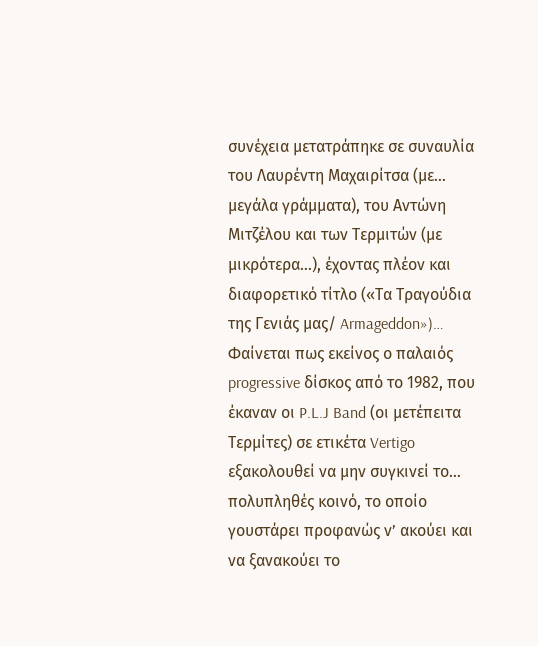συνέχεια μετατράπηκε σε συναυλία του Λαυρέντη Μαχαιρίτσα (με… μεγάλα γράμματα), του Αντώνη Μιτζέλου και των Τερμιτών (με μικρότερα…), έχοντας πλέον και διαφορετικό τίτλο («Τα Τραγούδια της Γενιάς μας/ Armageddon»)… Φαίνεται πως εκείνος ο παλαιός progressive δίσκος από το 1982, που έκαναν οι P.L.J Band (οι μετέπειτα Τερμίτες) σε ετικέτα Vertigo εξακολουθεί να μην συγκινεί το… πολυπληθές κοινό, το οποίο γουστάρει προφανώς ν’ ακούει και να ξανακούει το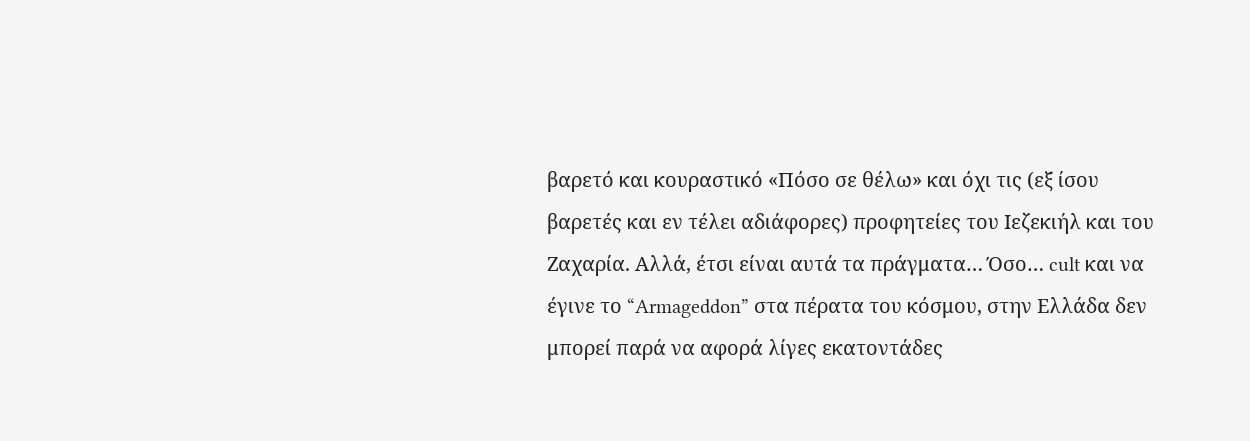βαρετό και κουραστικό «Πόσο σε θέλω» και όχι τις (εξ ίσου βαρετές και εν τέλει αδιάφορες) προφητείες του Ιεζεκιήλ και του Ζαχαρία. Αλλά, έτσι είναι αυτά τα πράγματα… Όσο… cult και να έγινε το “Armageddon” στα πέρατα του κόσμου, στην Ελλάδα δεν μπορεί παρά να αφορά λίγες εκατοντάδες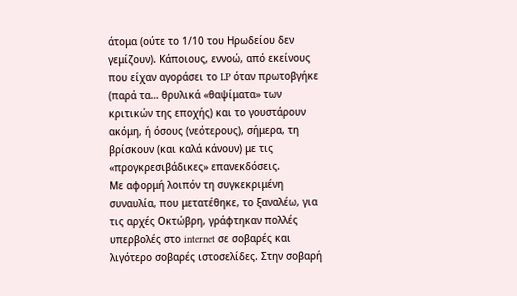άτομα (ούτε το 1/10 του Ηρωδείου δεν γεμίζουν). Κάποιους, εννοώ, από εκείνους που είχαν αγοράσει το LP όταν πρωτοβγήκε (παρά τα… θρυλικά «θαψίματα» των κριτικών της εποχής) και το γουστάρουν ακόμη, ή όσους (νεότερους), σήμερα, τη βρίσκουν (και καλά κάνουν) με τις «προγκρεσιβάδικες» επανεκδόσεις.
Με αφορμή λοιπόν τη συγκεκριμένη συναυλία, που μετατέθηκε, το ξαναλέω, για τις αρχές Οκτώβρη, γράφτηκαν πολλές υπερβολές στο internet σε σοβαρές και λιγότερο σοβαρές ιστοσελίδες. Στην σοβαρή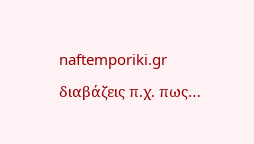naftemporiki.gr διαβάζεις π.χ. πως…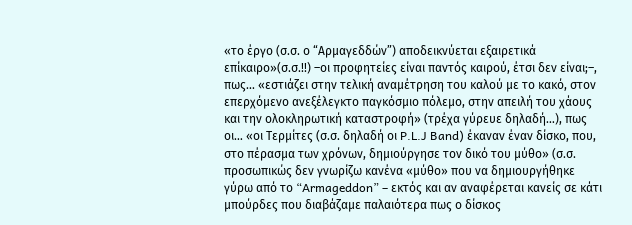«το έργο (σ.σ. ο “Αρμαγεδδών”) αποδεικνύεται εξαιρετικά επίκαιρο»(σ.σ.!!) –οι προφητείες είναι παντός καιρού, έτσι δεν είναι;–, πως... «εστιάζει στην τελική αναμέτρηση του καλού με το κακό, στον επερχόμενο ανεξέλεγκτο παγκόσμιο πόλεμο, στην απειλή του χάους και την ολοκληρωτική καταστροφή» (τρέχα γύρευε δηλαδή…), πως οι… «οι Τερμίτες (σ.σ. δηλαδή οι P.L.J Band) έκαναν έναν δίσκο, που, στο πέρασμα των χρόνων, δημιούργησε τον δικό του μύθο» (σ.σ. προσωπικώς δεν γνωρίζω κανένα «μύθο» που να δημιουργήθηκε γύρω από το “Armageddon” – εκτός και αν αναφέρεται κανείς σε κάτι μπούρδες που διαβάζαμε παλαιότερα πως ο δίσκος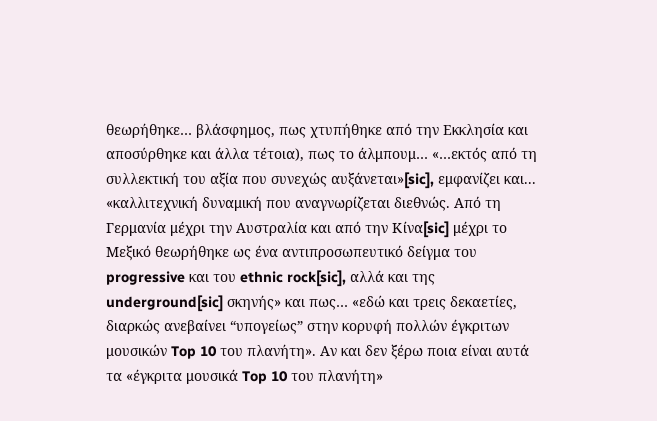θεωρήθηκε… βλάσφημος, πως χτυπήθηκε από την Εκκλησία και αποσύρθηκε και άλλα τέτοια), πως το άλμπουμ… «…εκτός από τη συλλεκτική του αξία που συνεχώς αυξάνεται»[sic], εμφανίζει και... «καλλιτεχνική δυναμική που αναγνωρίζεται διεθνώς. Από τη Γερμανία μέχρι την Αυστραλία και από την Κίνα[sic] μέχρι το Μεξικό θεωρήθηκε ως ένα αντιπροσωπευτικό δείγμα του progressive και του ethnic rock[sic], αλλά και της underground[sic] σκηνής» και πως… «εδώ και τρεις δεκαετίες, διαρκώς ανεβαίνει “υπογείως” στην κορυφή πολλών έγκριτων μουσικών Top 10 του πλανήτη». Αν και δεν ξέρω ποια είναι αυτά τα «έγκριτα μουσικά Top 10 του πλανήτη»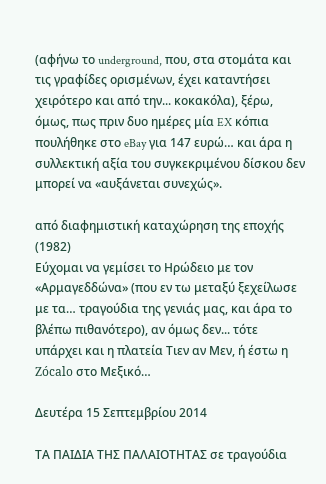(αφήνω το underground, που, στα στομάτα και τις γραφίδες ορισμένων, έχει καταντήσει χειρότερο και από την... κοκακόλα), ξέρω, όμως, πως πριν δυο ημέρες μία EX κόπια πουλήθηκε στο eBay για 147 ευρώ… και άρα η συλλεκτική αξία του συγκεκριμένου δίσκου δεν μπορεί να «αυξάνεται συνεχώς».

από διαφημιστική καταχώρηση της εποχής (1982)
Εύχομαι να γεμίσει το Ηρώδειο με τον «Αρμαγεδδώνα» (που εν τω μεταξύ ξεχείλωσε με τα… τραγούδια της γενιάς μας, και άρα το βλέπω πιθανότερο), αν όμως δεν... τότε υπάρχει και η πλατεία Τιεν αν Μεν, ή έστω η Zócalo στο Μεξικό…

Δευτέρα 15 Σεπτεμβρίου 2014

ΤΑ ΠΑΙΔΙΑ ΤΗΣ ΠΑΛΑΙΟΤΗΤΑΣ σε τραγούδια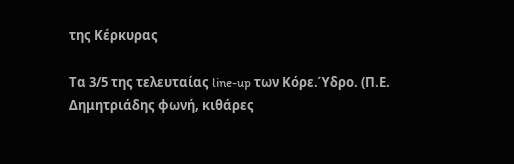της Κέρκυρας

Τα 3/5 της τελευταίας line-up των Κόρε.Ύδρο. (Π.Ε. Δημητριάδης φωνή, κιθάρες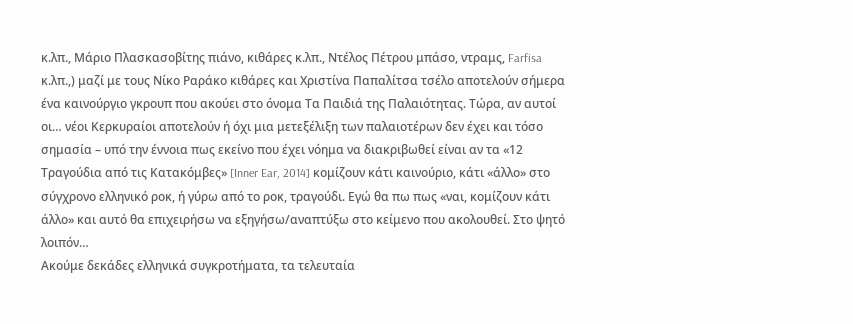κ.λπ., Μάριο Πλασκασοβίτης πιάνο, κιθάρες κ.λπ., Ντέλος Πέτρου μπάσο, ντραμς, Farfisa κ.λπ.,) μαζί με τους Νίκο Ραράκο κιθάρες και Χριστίνα Παπαλίτσα τσέλο αποτελούν σήμερα ένα καινούργιο γκρουπ που ακούει στο όνομα Τα Παιδιά της Παλαιότητας. Τώρα, αν αυτοί οι… νέοι Κερκυραίοι αποτελούν ή όχι μια μετεξέλιξη των παλαιοτέρων δεν έχει και τόσο σημασία – υπό την έννοια πως εκείνο που έχει νόημα να διακριβωθεί είναι αν τα «12 Τραγούδια από τις Κατακόμβες» [Inner Ear, 2014] κομίζουν κάτι καινούριο, κάτι «άλλο» στο σύγχρονο ελληνικό ροκ, ή γύρω από το ροκ, τραγούδι. Εγώ θα πω πως «ναι, κομίζουν κάτι άλλο» και αυτό θα επιχειρήσω να εξηγήσω/αναπτύξω στο κείμενο που ακολουθεί. Στο ψητό λοιπόν…
Ακούμε δεκάδες ελληνικά συγκροτήματα, τα τελευταία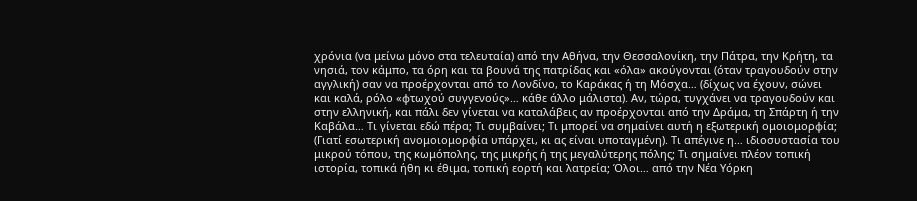χρόνια (να μείνω μόνο στα τελευταία) από την Αθήνα, την Θεσσαλονίκη, την Πάτρα, την Κρήτη, τα νησιά, τον κάμπο, τα όρη και τα βουνά της πατρίδας και «όλα» ακούγονται (όταν τραγουδούν στην αγγλική) σαν να προέρχονται από το Λονδίνο, το Καράκας ή τη Μόσχα… (δίχως να έχουν, σώνει και καλά, ρόλο «φτωχού συγγενούς»… κάθε άλλο μάλιστα). Αν, τώρα, τυγχάνει να τραγουδούν και στην ελληνική, και πάλι δεν γίνεται να καταλάβεις αν προέρχονται από την Δράμα, τη Σπάρτη ή την Καβάλα… Τι γίνεται εδώ πέρα; Τι συμβαίνει; Τι μπορεί να σημαίνει αυτή η εξωτερική ομοιομορφία; (Γιατί εσωτερική ανομοιομορφία υπάρχει, κι ας είναι υποταγμένη). Τι απέγινε η… ιδιοσυστασία του μικρού τόπου, της κωμόπολης, της μικρής ή της μεγαλύτερης πόλης; Τι σημαίνει πλέον τοπική ιστορία, τοπικά ήθη κι έθιμα, τοπική εορτή και λατρεία; Όλοι… από την Νέα Υόρκη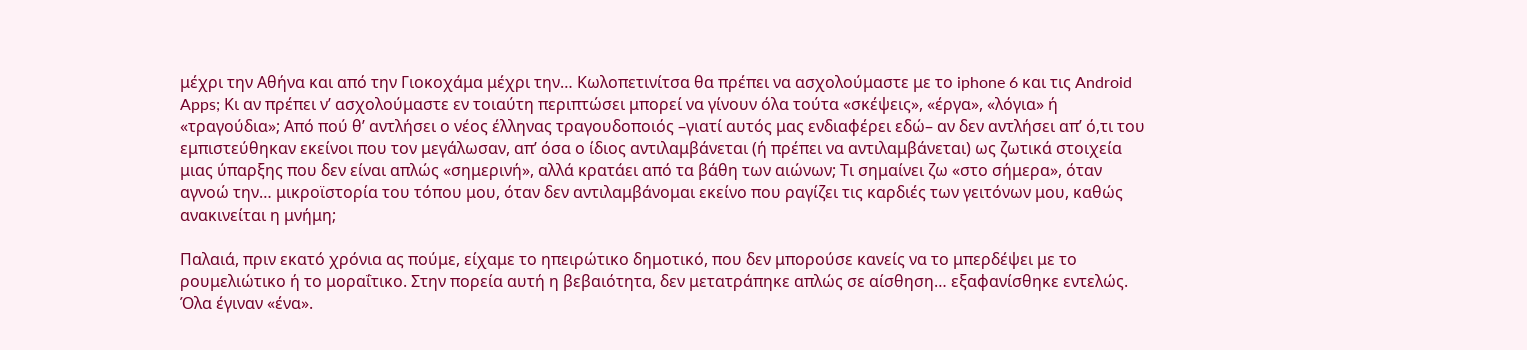μέχρι την Αθήνα και από την Γιοκοχάμα μέχρι την… Κωλοπετινίτσα θα πρέπει να ασχολούμαστε με το iphone 6 και τις Android Apps; Κι αν πρέπει ν’ ασχολούμαστε εν τοιαύτη περιπτώσει μπορεί να γίνουν όλα τούτα «σκέψεις», «έργα», «λόγια» ή «τραγούδια»; Από πού θ’ αντλήσει ο νέος έλληνας τραγουδοποιός –γιατί αυτός μας ενδιαφέρει εδώ– αν δεν αντλήσει απ’ ό,τι του εμπιστεύθηκαν εκείνοι που τον μεγάλωσαν, απ’ όσα ο ίδιος αντιλαμβάνεται (ή πρέπει να αντιλαμβάνεται) ως ζωτικά στοιχεία μιας ύπαρξης που δεν είναι απλώς «σημερινή», αλλά κρατάει από τα βάθη των αιώνων; Τι σημαίνει ζω «στο σήμερα», όταν αγνοώ την… μικροϊστορία του τόπου μου, όταν δεν αντιλαμβάνομαι εκείνο που ραγίζει τις καρδιές των γειτόνων μου, καθώς ανακινείται η μνήμη;

Παλαιά, πριν εκατό χρόνια ας πούμε, είχαμε το ηπειρώτικο δημοτικό, που δεν μπορούσε κανείς να το μπερδέψει με το ρουμελιώτικο ή το μοραΐτικο. Στην πορεία αυτή η βεβαιότητα, δεν μετατράπηκε απλώς σε αίσθηση… εξαφανίσθηκε εντελώς. Όλα έγιναν «ένα».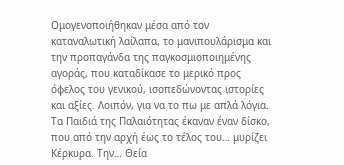Ομογενοποιήθηκαν μέσα από τον καταναλωτική λαίλαπα, το μανιπουλάρισμα και την προπαγάνδα της παγκοσμιοποιημένης αγοράς, που καταδίκασε το μερικό προς όφελος του γενικού, ισοπεδώνοντας ιστορίες και αξίες. Λοιπόν, για να το πω με απλά λόγια. Τα Παιδιά της Παλαιότητας έκαναν έναν δίσκο, που από την αρχή έως το τέλος του… μυρίζει Κέρκυρα. Την… Θεία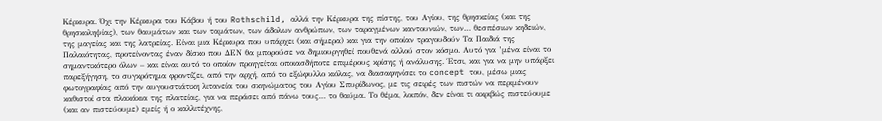Κέρκυρα. Όχι την Κέρκυρα του Κάβου ή του Rothschild, αλλά την Κέρκυρα της πίστης, του Αγίου, της θρησκείας (και της θρησκοληψίας), των θαυμάτων και των ταμάτων, των άδολων ανθρώπων, των ταραγμένων καντουνιών, των… θεσπέσιων κηδειών, της μαγείας και της λατρείας. Είναι μια Κέρκυρα που υπάρχει (και σήμερα) και για την οποίαν τραγουδούν Τα Παιδιά της Παλαιότητας, προτείνοντας έναν δίσκο που ΔΕΝ θα μπορούσε να δημιουργηθεί πουθενά αλλού στον κόσμο. Αυτό για ’μένα είναι το σημαντικότερο όλων – και είναι αυτό το οποίον προηγείται οποιασδήποτε επιμέρους κρίσης ή ανάλυσης. Έτσι, και για να μην υπάρξει παρεξήγηση, το συγκρότημα φροντίζει, από την αρχή, από το εξώφυλλο κιόλας, να διασαφηνίσει το concept του, μέσω μιας φωτογραφίας από την αυγουστιάτικη λιτανεία του σκηνώματος του Αγίου Σπυρίδωνος, με τις σειρές των πιστών να περιμένουν καθιστοί στα πλακάκια της πλατείας, για να περάσει από πάνω τους… το θαύμα. Το θέμα, λοιπόν, δεν είναι τι ακριβώς πιστεύουμε (και αν πιστεύουμε) εμείς ή ο καλλιτέχνης,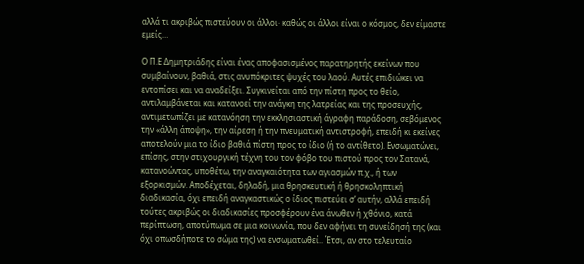αλλά τι ακριβώς πιστεύουν οι άλλοι· καθώς οι άλλοι είναι ο κόσμος, δεν είμαστε εμείς…

Ο Π.Ε Δημητριάδης είναι ένας αποφασισμένος παρατηρητής εκείνων που συμβαίνουν, βαθιά, στις ανυπόκριτες ψυχές του λαού. Αυτές επιδιώκει να εντοπίσει και να αναδείξει. Συγκινείται από την πίστη προς το θείο, αντιλαμβάνεται και κατανοεί την ανάγκη της λατρείας και της προσευχής, αντιμετωπίζει με κατανόηση την εκκλησιαστική άγραφη παράδοση, σεβόμενος την «άλλη άποψη», την αίρεση ή την πνευματική αντιστροφή, επειδή κι εκείνες αποτελούν μια το ίδιο βαθιά πίστη προς το ίδιο (ή το αντίθετο). Ενσωματώνει, επίσης, στην στιχουργική τέχνη του τον φόβο του πιστού προς τον Σατανά, κατανοώντας, υποθέτω, την αναγκαιότητα των αγιασμών π.χ., ή των εξορκισμών. Αποδέχεται, δηλαδή, μια θρησκευτική ή θρησκοληπτική διαδικασία, όχι επειδή αναγκαστικώς ο ίδιος πιστεύει σ’ αυτήν, αλλά επειδή τούτες ακριβώς οι διαδικασίες προσφέρουν ένα άνωθεν ή χθόνιο, κατά περίπτωση, αποτύπωμα σε μια κοινωνία, που δεν αφήνει τη συνείδησή της (και όχι οπωσδήποτε το σώμα της) να ενσωματωθεί.. Έτσι, αν στο τελευταίο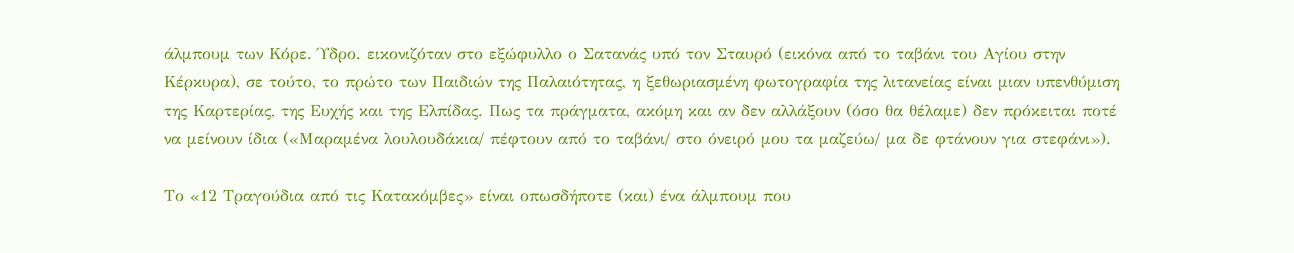άλμπουμ των Κόρε. Ύδρο. εικονιζόταν στο εξώφυλλο ο Σατανάς υπό τον Σταυρό (εικόνα από το ταβάνι του Αγίου στην Κέρκυρα), σε τούτο, το πρώτο των Παιδιών της Παλαιότητας, η ξεθωριασμένη φωτογραφία της λιτανείας είναι μιαν υπενθύμιση της Καρτερίας, της Ευχής και της Ελπίδας. Πως τα πράγματα, ακόμη και αν δεν αλλάξουν (όσο θα θέλαμε) δεν πρόκειται ποτέ να μείνουν ίδια («Μαραμένα λουλουδάκια/ πέφτουν από το ταβάνι/ στο όνειρό μου τα μαζεύω/ μα δε φτάνουν για στεφάνι»).

Το «12 Τραγούδια από τις Κατακόμβες» είναι οπωσδήποτε (και) ένα άλμπουμ που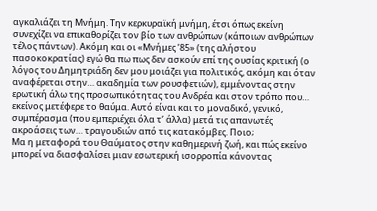αγκαλιάζει τη Μνήμη. Την κερκυραϊκή μνήμη, έτσι όπως εκείνη συνεχίζει να επικαθορίζει τον βίο των ανθρώπων (κάποιων ανθρώπων τέλος πάντων). Ακόμη και οι «Μνήμες ’85» (της αλήστου πασοκοκρατίας) εγώ θα πω πως δεν ασκούν επί της ουσίας κριτική (ο λόγος του Δημητριάδη δεν μου μοιάζει για πολιτικός, ακόμη και όταν αναφέρεται στην… ακαδημία των ρουσφετιών), εμμένοντας στην ερωτική άλω της προσωπικότητας του Ανδρέα και στον τρόπο που… εκείνος μετέφερε το θαύμα. Αυτό είναι και το μοναδικό, γενικό, συμπέρασμα (που εμπεριέχει όλα τ’ άλλα) μετά τις απανωτές ακροάσεις των… τραγουδιών από τις κατακόμβες. Ποιο;
Μα η μεταφορά του Θαύματος στην καθημερινή ζωή, και πώς εκείνο μπορεί να διασφαλίσει μιαν εσωτερική ισορροπία κάνοντας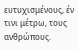ευτυχισμένους, έν τινι μέτρω, τους ανθρώπους.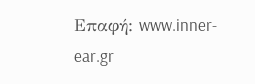Επαφή: www.inner-ear.gr